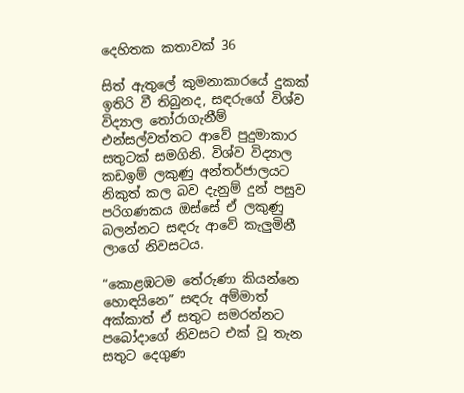දෙහිතක කතාවක් 36

සිත් ඇතුලේ කුමනාකාරයේ දුකක් ඉතිරි වී තිබුනද, සඳරුගේ විශ්ව විද්‍යාල තෝරාගැනීම් එන්සල්වත්තට ආවේ පුදුමාකාර සතුටක් සමගිනි. විශ්ව විද්‍යාල කඩඉම් ලකුණු අන්තර්ජාලයට නිකුත් කල බව දැනුම් දුන් පසුව පරිගණකය ඔස්සේ ඒ ලකුණු බලන්නට සඳරු ආවේ කැලුමිනී ලාගේ නිවසටය.

“කොළඹටම තේරුණා කියන්නෙ හොඳයිනෙ” සඳරු අම්මාත් අක්කාත් ඒ සතුට සමරන්නට පබෝදාගේ නිවසට එක් වූ තැන සතුට දෙගුණ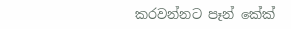කරවන්නට පෑන් කේක්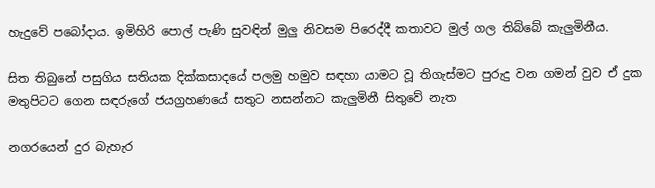හැදුවේ පබෝදාය. ඉමිහිරි පොල් පැණි සුවඳින් මුලු නිවසම පිරෙද්දී කතාවට මුල් ගල තිබ්බේ කැලුමිනීය.

සිත තිබුනේ පසුගිය සතියක දික්කසාදයේ පලමු හමුව සඳහා යාමට වූ තිගැස්මට පුරුදු වන ගමන් වුව ඒ දුක මතුපිටට ගෙන සඳරුගේ ජයග්‍රහණයේ සතුට නසන්නට කැලුමිනී සිතුවේ නැත

නගරයෙන් දුර බැහැර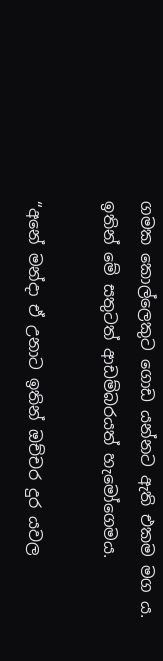ගමක කොල්ලෙකුට ගොඩ යන්නට ඇති එකම මග ය. ඉතින් මේ සතුටත් ආඩම්බරයත් හැමෝගෙමය.

“අනේ මන්දා ඒ උනාට ඉතින් ඔච්චර දුර යවල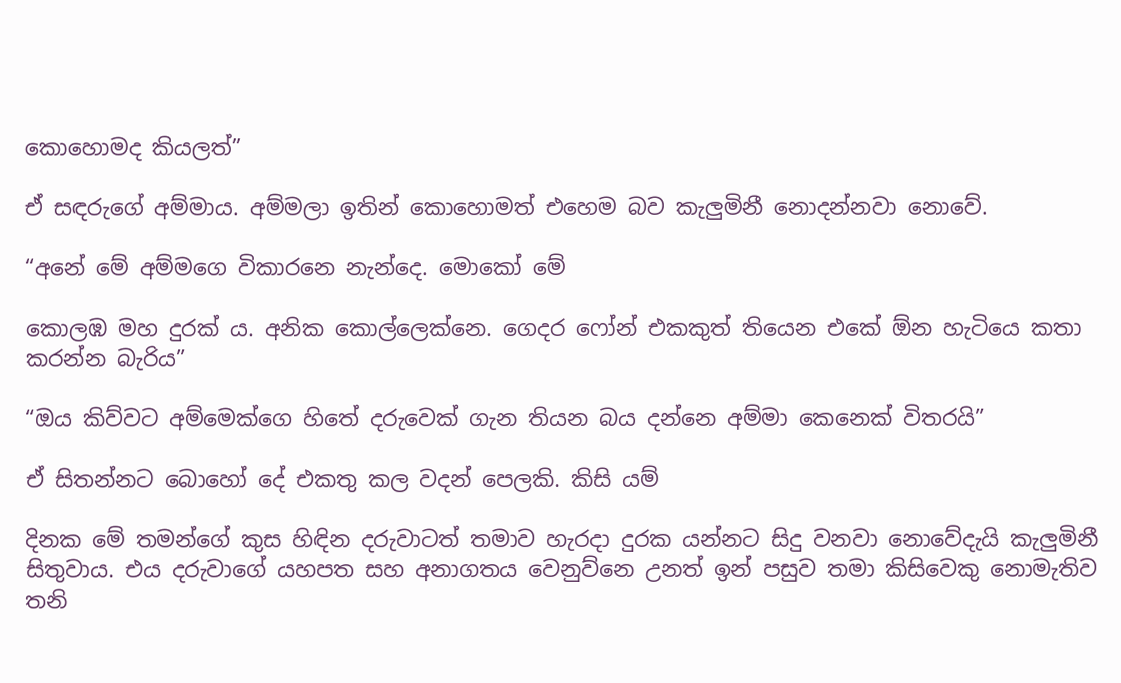කොහොමද කියලත්”

ඒ සඳරුගේ අම්මාය. අම්මලා ඉතින් කොහොමත් එහෙම බව කැලුමිනී නොදන්නවා නොවේ.

“අනේ මේ අම්මගෙ විකාරනෙ නැන්දෙ. මොකෝ මේ

කොලඹ මහ දුරක් ය. අනික කොල්ලෙක්නෙ. ගෙදර ෆෝන් එකකුත් තියෙන එකේ ඕන හැටියෙ කතා කරන්න බැරිය”

“ඔය කිව්වට අම්මෙක්ගෙ හිතේ දරුවෙක් ගැන තියන බය දන්නෙ අම්මා කෙනෙක් විතරයි”

ඒ සිතන්නට බොහෝ දේ එකතු කල වදන් පෙලකි. කිසි යම්

දිනක මේ තමන්ගේ කුස හිඳින දරුවාටත් තමාව හැරදා දුරක යන්නට සිදු වනවා නොවේදැයි කැලුමිනී සිතුවාය. එය දරුවාගේ යහපත සහ අනාගතය වෙනුව්නෙ උනත් ඉන් පසුව තමා කිසිවෙකු නොමැතිව තනි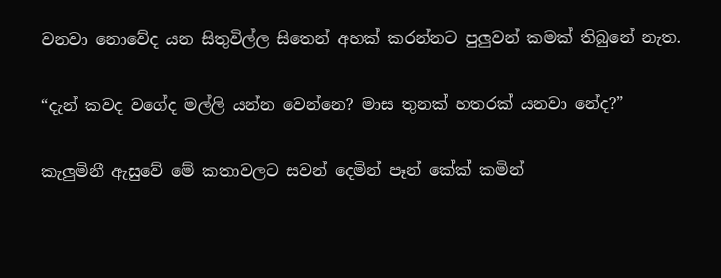වනවා නොවේද යන සිතුවිල්ල සිතෙන් අහක් කරන්නට පුලුවන් කමක් තිබුනේ නැත.

“දැන් කවද වගේද මල්ලි යන්න වෙන්නෙ? මාස තුනක් හතරක් යනවා නේද?”

කැලුමිනී ඇසුවේ මේ කතාවලට සවන් දෙමින් පෑන් කේක් කමින්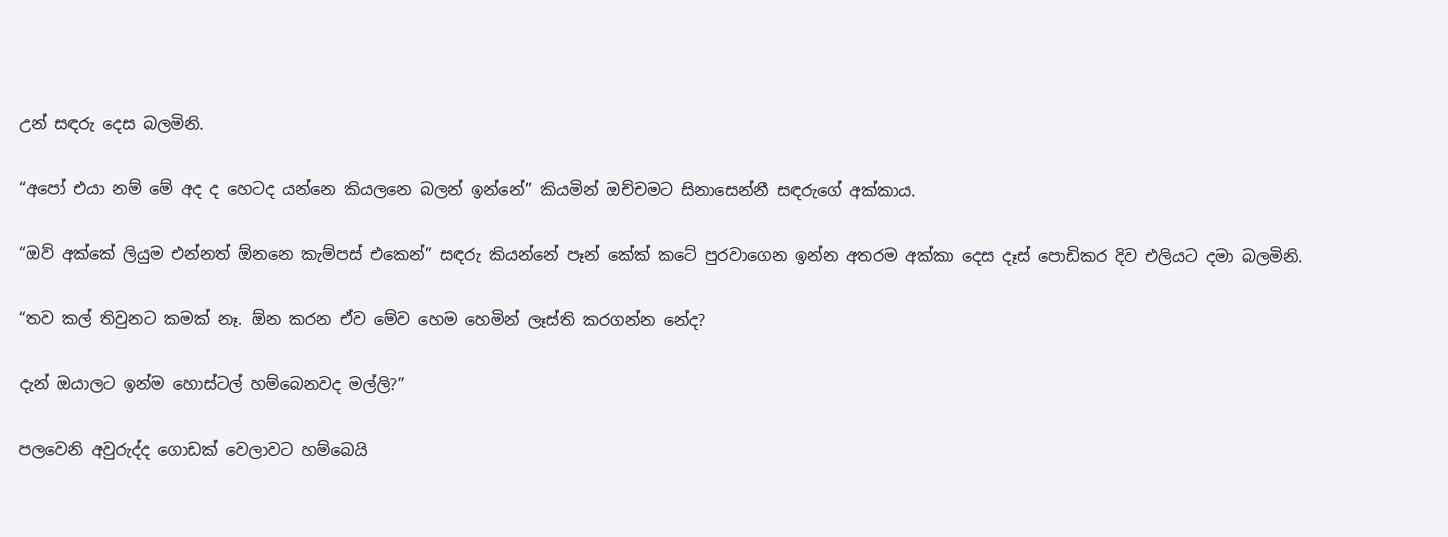උන් සඳරු දෙස බලමිනි.

“අපෝ එයා නම් මේ අද ද හෙටද යන්නෙ කියලනෙ බලන් ඉන්නේ” කියමින් ඔච්චමට සිනාසෙන්නී සඳරුගේ අක්කාය.

“ඔව් අක්කේ ලියුම එන්නත් ඕනනෙ කැම්පස් එකෙන්” සඳරු කියන්නේ පෑන් කේක් කටේ පුරවාගෙන ඉන්න අතරම අක්කා දෙස දෑස් පොඩිකර දිව එලියට දමා බලමිනි.

“තව කල් තිවුනට කමක් නෑ. ඕන කරන ඒව මේව හෙම හෙමින් ලෑස්ති කරගන්න නේද?

දැන් ඔයාලට ඉන්ම හොස්ටල් හම්බෙනවද මල්ලි?”

පලවෙනි අවුරුද්ද ගොඩක් වෙලාවට හම්බෙයි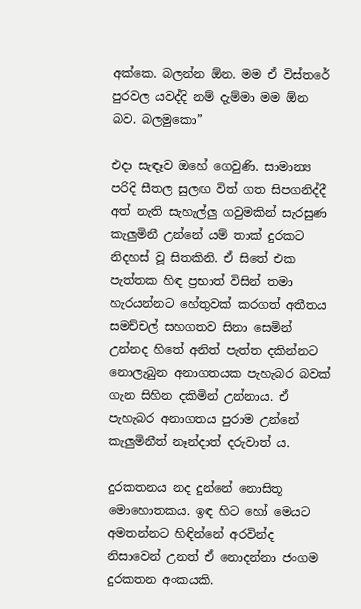අක්කෙ. බලන්න ඕන. මම ඒ විස්තරේ පුරවල යවද්දි නම් දැම්මා මම ඕන බව. බලමුකො”

එදා සැඳෑව ඔහේ ගෙවුණි. සාමාන්‍ය පරිදි සීතල සුලඟ විත් ගත සිපගනිද්දී අත් නැති සැහැල්ලු ගවුමකින් සැරසුණ කැලුමිනී උන්නේ යම් තාක් දුරකට නිදහස් වූ සිතකිනි. ඒ සිතේ එක පැත්තක හිඳ ප්‍රභාත් විසින් තමා හැරයන්නට හේතුවක් කරගත් අතීතය සමච්චල් සහගතව සිනා සෙමින් උන්නද හිතේ අනිත් පැත්ත දකින්නට නොලැබුන අනාගතයක පැහැබර බවක් ගැන සිහින දකිමින් උන්නාය. ඒ පැහැබර අනාගතය පුරාම උන්නේ කැලුමිනීත් නෑන්දාත් දරුවාත්‍ ය.

දුරකතනය නද දුන්නේ නොසිතූ මොහොතකය. ඉඳ හිට හෝ මෙයට අමතන්නට හිඳින්නේ අරවින්ද නිසාවෙන් උනත් ඒ නොදන්නා ජංගම දුරකතන අංකයකි.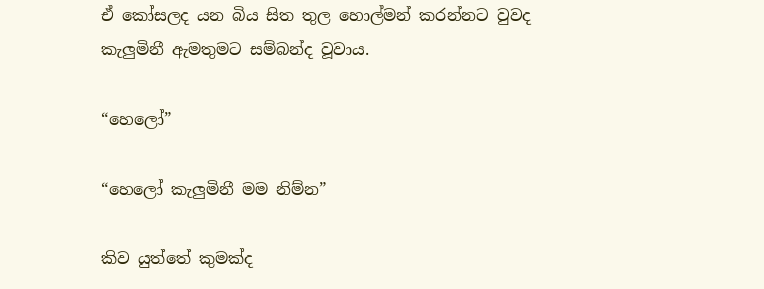ඒ කෝසලද යන බිය සිත තුල හොල්මන් කරන්නට වුවද කැලුමිනී ඇමතුමට සම්බන්ද වූවාය.

“හෙලෝ”

“හෙලෝ කැලුමිනී මම නිම්න”

කිව යුත්තේ කුමක්ද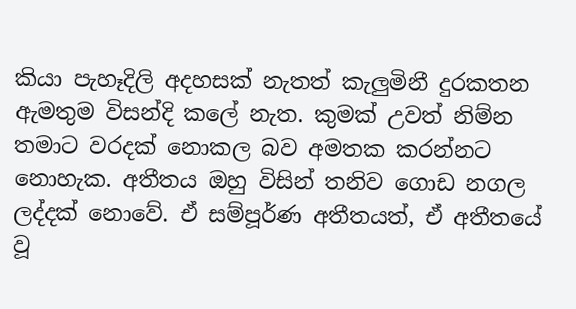කියා පැහෑදිලි අදහසක් නැතත් කැලුමිනී දුරකතන ඇමතුම විසන්දි කලේ නැත. කුමක් උවත් නිම්න තමාට වරදක් නොකල බව අමතක කරන්නට නොහැක. අතීතය ඔහු විසින් තනිව ගොඩ නගල ලද්දක් නොවේ. ඒ සම්පූර්ණ අතීතයත්, ඒ අතීතයේ වූ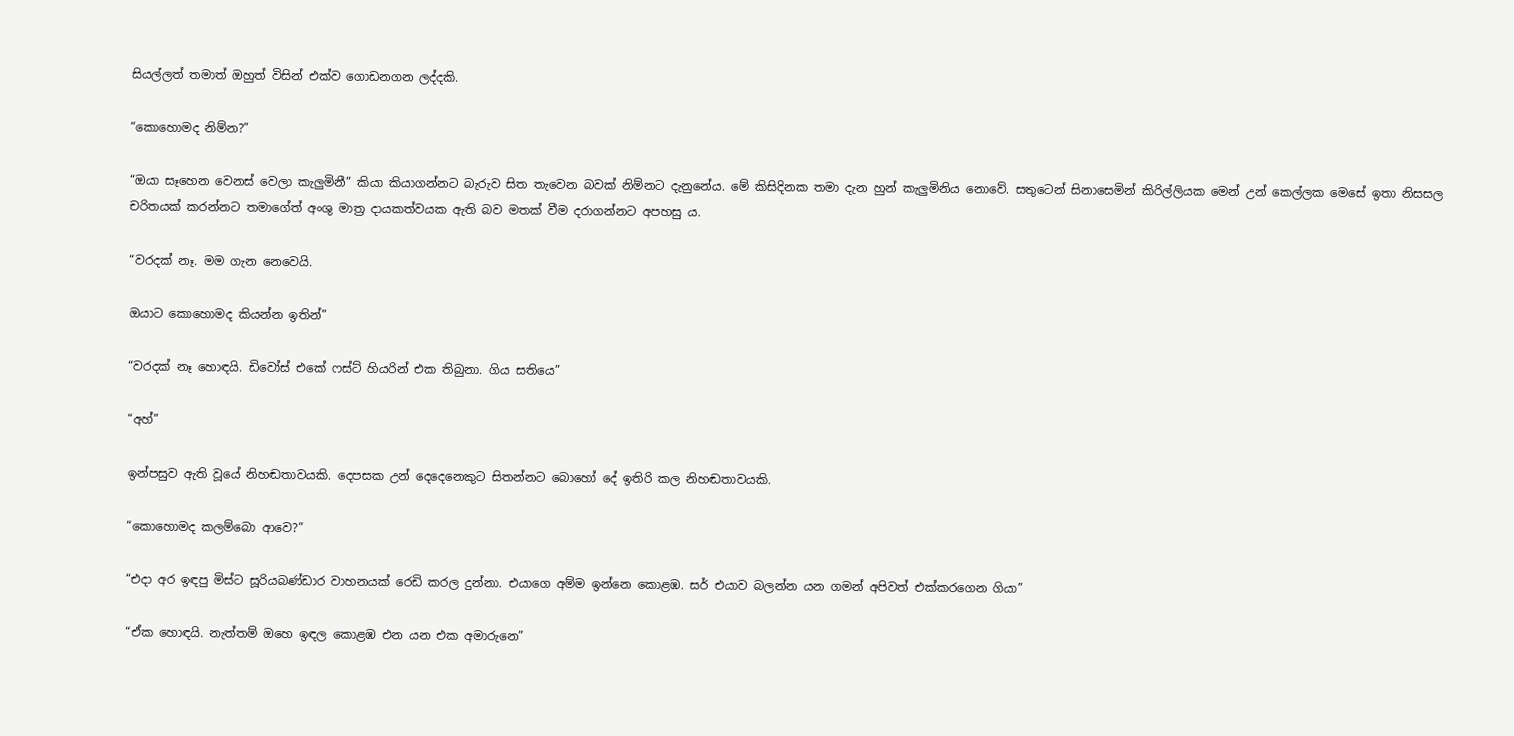සියල්ලත් තමාත් ඔහුත් විසින් එක්ව ගොඩනගන ලද්දකි.

“කොහොමද නිම්න?”

“ඔයා සෑහෙන වෙනස් වෙලා කැලුමිනී” කියා කියාගන්නට බැරුව සිත තැවෙන බවක් නිම්නට දැනුනේය. මේ කිසිදිනක තමා දැන හුන් කැලුමිනිය නොවේ. සතුටෙන් සිනාසෙමින් කිරිල්ලියක මෙන් උන් කෙල්ලක මෙසේ ඉතා නිසසල චරිතයක් කරන්නට තමාගේත් අංශු මාත්‍ර දායකත්වයක ඇති බව මතක් වීම දරාගන්නට අපහසු ය.

“වරදක් නෑ. මම ගැන නෙවෙයි.

ඔයාට කොහොමද කියන්න ඉතින්”

“වරදක් නෑ හොඳයි. ඩිවෝස් එකේ ෆස්ට් හියරින් එක තිබුනා. ගිය සතියෙ”

“අහ්”

ඉන්පසුව ඇති වූයේ නිහඬතාවයකි. දෙපසක උන් දෙදෙනෙකුට සිතන්නට බොහෝ දේ ඉතිරි කල නිහඬතාවයකි.

“කොහොමද කලම්බො ආවෙ?”

“එදා අර ඉඳපු මිස්ට සූරියබණ්ඩාර වාහනයක් රෙඩි කරල දුන්නා. එයාගෙ අම්ම ඉන්නෙ කොළඹ. සර් එයාව බලන්න යන ගමන් අපිවත් එක්කරගෙන ගියා”

“ඒක හොඳයි. නැත්තම් ඔහෙ ඉඳල කොළඹ එන යන එක අමාරුනෙ”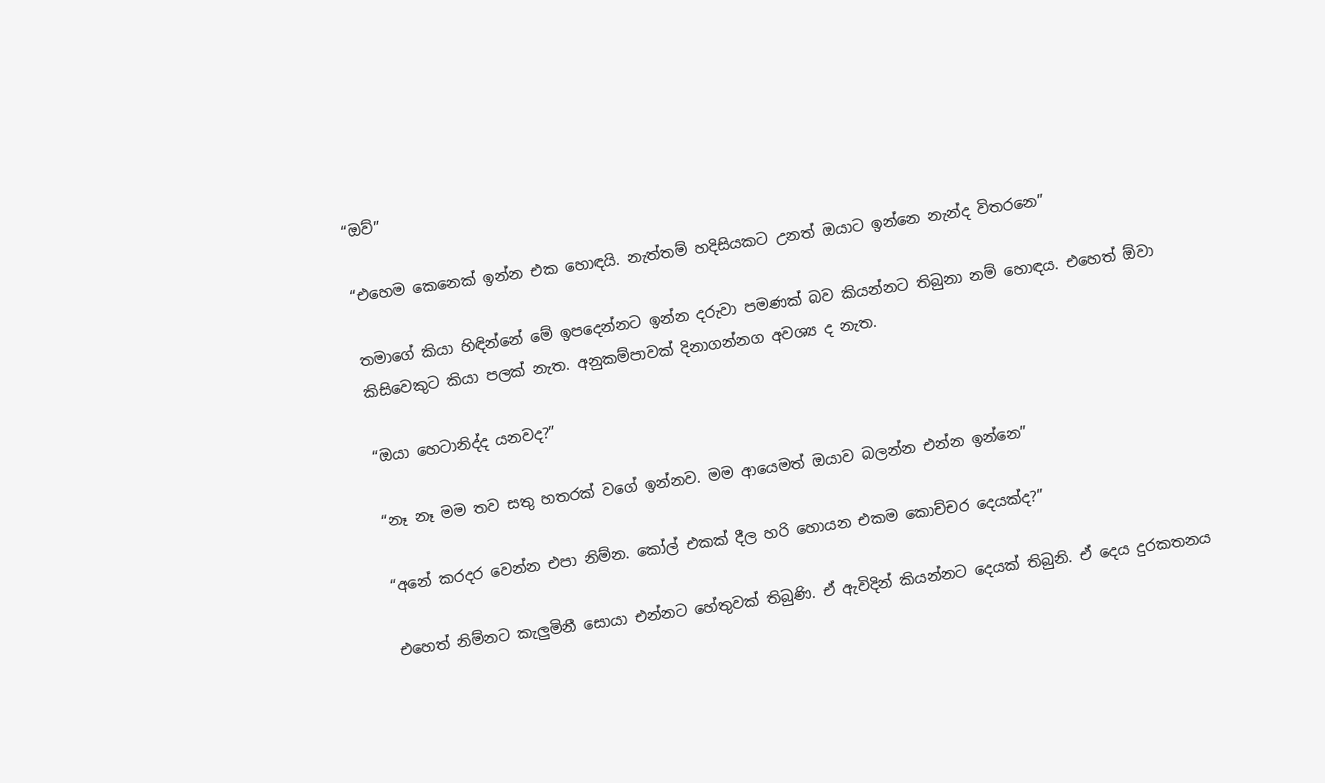“ඔව්”

“එහෙම කෙනෙක් ඉන්න එක හොඳයි. නැත්තම් හදිසියකට උනත් ඔයාට ඉන්නෙ නැන්ද විතරනෙ”

තමාගේ කියා හිඳින්නේ මේ ඉපදෙන්නට ඉන්න දරුවා පමණක් බව කියන්නට තිබුනා නම් හොඳය. එහෙත් ඕවා කිසිවෙකුට කියා පලක් නැත. අනුකම්පාවක් දිනාගන්නග අවශ්‍ය ද නැත.

“ඔයා හෙටානිද්ද යනවද?”

“නෑ නෑ මම තව සතු හතරක් වගේ ඉන්නව. මම ආයෙමත් ඔයාව බලන්න එන්න ඉන්නෙ”

“අනේ කරදර වෙන්න එපා නිම්න. කෝල් එකක් දීල හරි හොයන එකම කොච්චර දෙයක්ද?”

එහෙත් නිම්නට කැලුමිනී සොයා එන්නට හේතුවක් තිබුණි. ඒ ඇවිදින් කියන්නට දෙයක් තිබුනි. ඒ දෙය දුරකතනය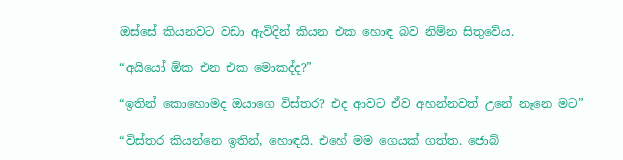ඔස්සේ කියනවට වඩා ඇවිදින් කියන එක හොඳ බව නිම්න සිතුවේය.

“අයියෝ ඕක එන එක මොකද්ද?”

“ඉතින් කොහොමද ඔයාගෙ විස්තර? එද ආවට ඒව අහන්නවත් උනේ නෑනෙ මට”

“විස්තර කියන්නෙ ඉතින්, හොඳයි. එහේ මම ගෙයක් ගත්ත. ජොබ්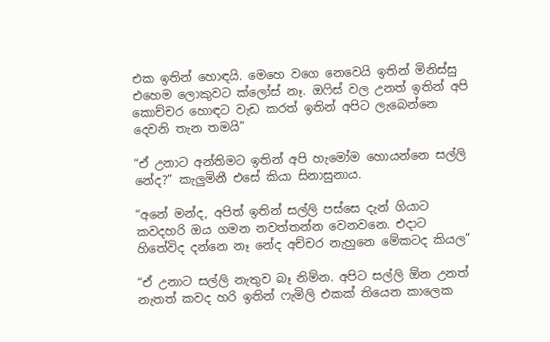එක ඉතින් හොඳයි. මෙහෙ වගෙ නෙවෙයි ඉතින් මිනිස්සු එහෙම ලොකුවට ක්ලෝස් නෑ. ඔෆිස් වල උනත් ඉතින් අපි කොච්චර හොඳට වැඩ කරත් ඉතින් අපිට ලැබෙන්නෙ දෙවනි තැන තමයි”

“ඒ උනාට අන්තිමට ඉතින් අපි හැමෝම හොයන්නෙ සල්ලි නේද?” කැලුමිනී එසේ කියා සිනාසුනාය.

“අනේ මන්ද, අපිත් ඉතින් සල්ලි පස්සෙ දැන් ගියාට කවදහරි ඔය ගමන නවත්තන්න වෙනවනෙ. එදාට හිතේවිද දන්නෙ නෑ නේද අච්චර නැහුනෙ මේකටද කියල”

“ඒ උනාට සල්ලි නැතුව බෑ නිම්න. අපිට සල්ලි ඕන උනත් නැතත් කවද හරි ඉතින් ෆැමිලි එකක් තියෙන කාලෙක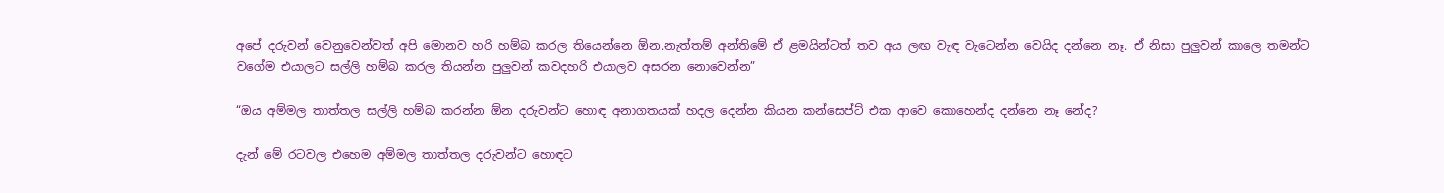අපේ දරුවන් වෙනුවෙන්වත් අපි මොනව හරි හම්බ කරල තියෙන්නෙ ඕන.නැත්තම් අන්තිමේ ඒ ළමයින්ටත් තව අය ලඟ වැඳ වැටෙන්න වෙයිද දන්නෙ නෑ. ඒ නිසා පුලුවන් කාලෙ තමන්ට වගේම එයාලට සල්ලි හම්බ කරල තියන්න පුලුවන් කවදහරි එයාලව අසරන නොවෙන්න”

“ඔය අම්මල තාත්තල සල්ලි හම්බ කරන්න ඕන දරුවන්ට හොඳ අනාගතයක් හදල දෙන්න කියන කන්සෙප්ට් එක ආවෙ කොහෙන්ද දන්නෙ නෑ නේද?

දැන් මේ රටවල එහෙම අම්මල තාත්තල දරුවන්ට හොඳට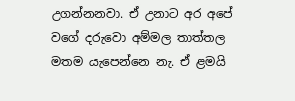උගන්නනවා. ඒ උනාට අර අපේ වගේ දරුවො අම්මල තාත්තල මතම යැපෙන්නෙ නැ. ඒ ළමයි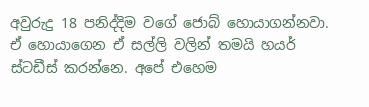අවුරුදු 18 පනිද්දිම වගේ ජොබ් හොයාගන්නවා. ඒ හොයාගෙන ඒ සල්ලි වලින් තමයි හයර් ස්ටඩීස් කරන්නෙ. අපේ එහෙම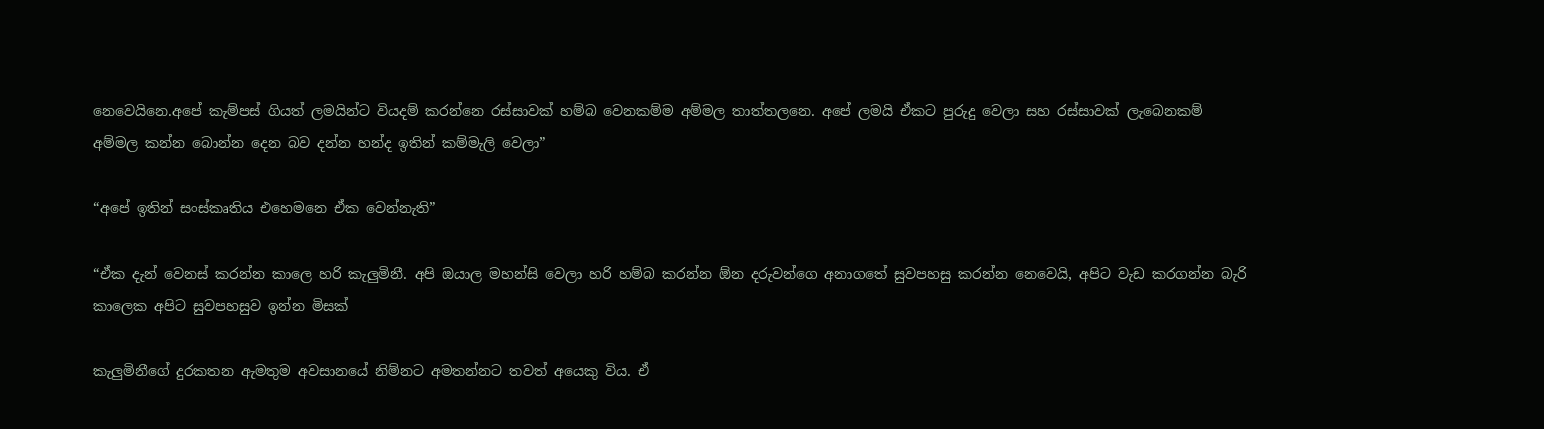නෙවෙයිනෙ.අපේ කැම්පස් ගියත් ලමයින්ට වියදම් කරන්නෙ රස්සාවක් හම්බ වෙනකම්ම අම්මල තාත්තලනෙ. අපේ ලමයි ඒකට පුරුදු වෙලා සහ රස්සාවක් ලැබෙනකම් අම්මල කන්න බොන්න දෙන බව දන්න හන්ද ඉතින් කම්මැලි වෙලා”

“අපේ ඉතින් සංස්කෘතිය එහෙමනෙ ඒක වෙන්නැති”

“ඒක දැන් වෙනස් කරන්න කාලෙ හරි කැලුමිනී. අපි ඔයාල මහන්සි වෙලා හරි හම්බ කරන්න ඕන දරුවන්ගෙ අනාගතේ සුවපහසු කරන්න නෙවෙයි, අපිට වැඩ කරගන්න බැරි කාලෙක අපිට සුවපහසුව ඉන්න මිසක්

කැලුමිනීගේ දුරකතන ඇමතුම අවසානයේ නිම්නට අමතන්නට තවත් අයෙකු විය. ඒ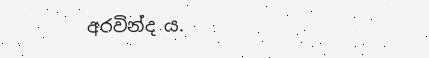අරවින්ද ය.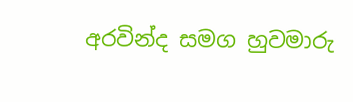අරවින්ද සමග හුවමාරු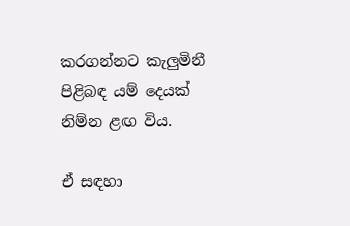කරගන්නට කැලුමිනී පිළිබඳ යම් දෙයක් නිම්න ළඟ විය.

ඒ සඳහා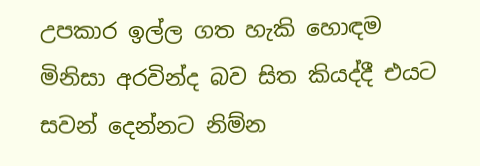උපකාර ඉල්ල ගත හැකි හොඳම මිනිසා අරවින්ද බව සිත කියද්දී එයට සවන් දෙන්නට නිම්න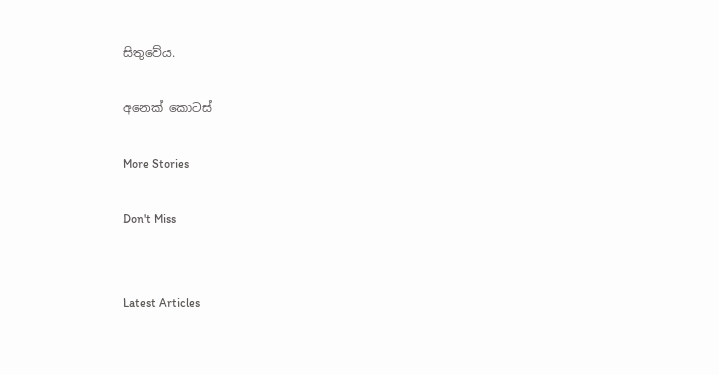සිතුවේය.

අනෙක් කොටස්

More Stories

Don't Miss


Latest Articles